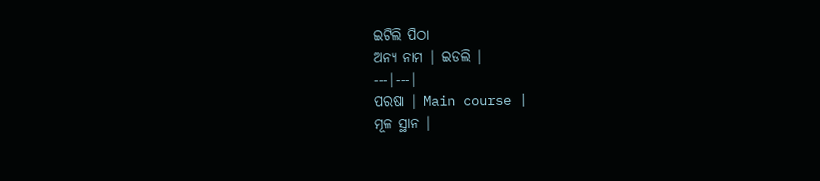ଇଟିଲି ପିଠା
ଅନ୍ୟ ନାମ | ଇଡଲି |
---|---|
ପରଷା | Main course |
ମୂଳ ସ୍ଥାନ |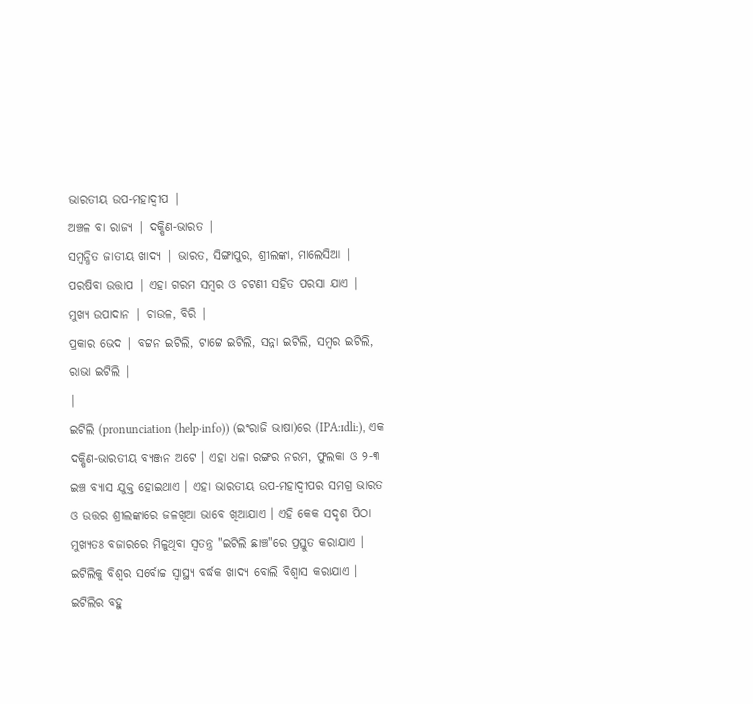ଭାରତୀୟ ଉପ-ମହାଦ୍ୱୀପ |
ଅଞ୍ଚଳ ବା ରାଜ୍ୟ | ଦକ୍ଷିଣ-ଭାରତ |
ସମ୍ବନ୍ଧିତ ଜାତୀୟ ଖାଦ୍ୟ | ଭାରତ, ସିଙ୍ଗାପୁର, ଶ୍ରୀଲଙ୍କା, ମାଲେସିଆ |
ପରଷିବା ଉତ୍ତାପ | ଏହା ଗରମ ସମ୍ବର ଓ ଚଟଣୀ ସହିତ ପରସା ଯାଏ |
ମୁଖ୍ୟ ଉପାଦାନ | ଚାଉଳ, ବିରି |
ପ୍ରକାର ଭେଦ | ବଟ୍ଟନ ଇଟିଲି, ଟାଟ୍ଟେ ଇଟିଲି, ସନ୍ନା ଇଟିଲି, ସମ୍ବର ଇଟିଲି, ରାଭା ଇଟିଲି |
|
ଇଟିଲି (pronunciation (help·info)) (ଇଂରାଜି ଭାଷା)ରେ (IPA:ɪdliː), ଏକ ଦକ୍ଷିଣ-ଭାରତୀୟ ବ୍ୟଞ୍ଜନ ଅଟେ । ଏହା ଧଳା ରଙ୍ଗର ନରମ, ଫୁଲକା ଓ ୨-୩ ଇଞ୍ଚ ବ୍ୟାସ ଯୁକ୍ତ ହୋଇଥାଏ । ଏହା ଭାରତୀୟ ଉପ-ମହାଦ୍ୱୀପର ସମଗ୍ର ଭାରତ ଓ ଉତ୍ତର ଶ୍ରୀଲଙ୍କାରେ ଜଳଖିଆ ଭାବେ ଖିଆଯାଏ । ଏହି କେକ ସଦୃଶ ପିଠା ମୁଖ୍ୟତଃ ବଜାରରେ ମିଳୁଥିବା ସ୍ୱତନ୍ତ୍ର "ଇଟିଲି ଛାଞ୍ଚ"ରେ ପ୍ରସ୍ତୁତ କରାଯାଏ । ଇଟିଲିକୁ ବିଶ୍ୱର ସର୍ବୋଚ୍ଚ ସ୍ୱାସ୍ଥ୍ୟ ବର୍ଦ୍ଧକ ଖାଦ୍ୟ ବୋଲି ବିଶ୍ୱାସ କରାଯାଏ ।
ଇଟିଲିର ବହୁ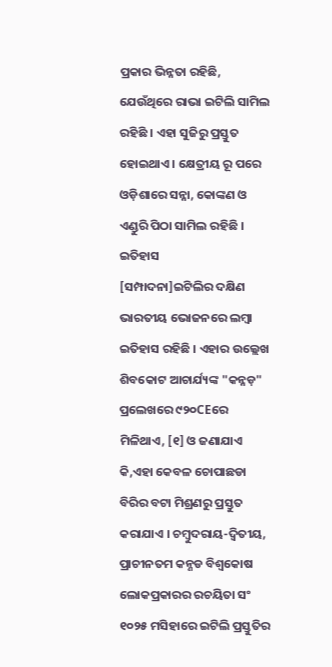ପ୍ରକାର ଭିନ୍ନତା ରହିଛି, ଯେଉଁଥିରେ ରାଭା ଇଟିଲି ସାମିଲ ରହିଛି । ଏହା ସୁଜିରୁ ପ୍ରସ୍ତୁତ ହୋଇଥାଏ । କ୍ଷେତ୍ରୀୟ ରୂ ପରେ ଓଡ଼ିଶାରେ ସନ୍ନା, କୋଙ୍କଣ ଓ ଏଣ୍ଡୁରି ପିଠା ସାମିଲ ରହିଛି ।
ଇତିହାସ
[ସମ୍ପାଦନା]ଇଟିଲିର ଦକ୍ଷିଣ ଭାରତୀୟ ଭୋଜନରେ ଲମ୍ବା ଇତିହାସ ରହିଛି । ଏହାର ଉଲ୍ଲେଖ ଶିବକୋଟ ଆଚାର୍ଯ୍ୟଙ୍କ "କନ୍ନଡ଼" ପ୍ରଲେଖରେ ୯୨୦CEରେ ମିଳିଥାଏ, [୧] ଓ ଜଣାଯାଏ କି,ଏହା କେବଳ ଚୋପାଛଡା ବିରିର ବଟା ମିଶ୍ରଣରୁ ପ୍ରସ୍ତୁତ କରାଯାଏ । ଚମ୍ବୁଦରାୟ-ଦ୍ୱିତୀୟ, ପ୍ରାଚୀନତମ କନ୍ଣଡ ବିଶ୍ୱକୋଷ ଲୋକପ୍ରକାରର ରଚୟିତା ସଂ ୧୦୨୫ ମସିହାରେ ଇଟିଲି ପ୍ରସ୍ତୁତିର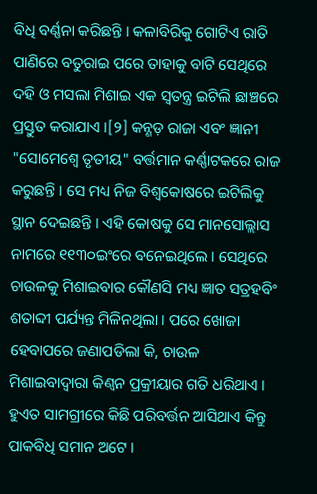ବିଧି ବର୍ଣ୍ଣନା କରିଛନ୍ତି । କଳାବିରିକୁ ଗୋଟିଏ ରାତି ପାଣିରେ ବତୁରାଇ ପରେ ତାହାକୁ ବାଟି ସେଥିରେ ଦହି ଓ ମସଲା ମିଶାଇ ଏକ ସ୍ୱତନ୍ତ୍ର ଇଟିଲି ଛାଞ୍ଚରେ ପ୍ରସ୍ତୁତ କରାଯାଏ ।[୨] କନ୍ଣଡ଼ ରାଜା ଏବଂ ଜ୍ଞାନୀ "ସୋମେଶ୍ୱେ ତୃତୀୟ" ବର୍ତ୍ତମାନ କର୍ଣ୍ଣାଟକରେ ରାଜ କରୁଛନ୍ତି । ସେ ମଧ୍ୟ ନିଜ ବିଶ୍ୱକୋଷରେ ଇଟିଲିକୁ ସ୍ଥାନ ଦେଇଛନ୍ତି । ଏହି କୋଷକୁ ସେ ମାନସୋଲ୍ଲାସ ନାମରେ ୧୧୩୦ଇଂରେ ବନେଇଥିଲେ । ସେଥିରେ ଚାଉଳକୁ ମିଶାଇବାର କୌଣସି ମଧ୍ୟ ଜ୍ଞାତ ସତ୍ରହବିଂ ଶତାବ୍ଦୀ ପର୍ଯ୍ୟନ୍ତ ମିଳିନଥିଲା । ପରେ ଖୋଜା ହେବାପରେ ଜଣାପଡିଲା କି, ଚାଉଳ ମିଶାଇବାଦ୍ୱାରା କିଣ୍ୱନ ପ୍ରକ୍ରୀୟାର ଗତି ଧରିଥାଏ । ହୁଏତ ସାମଗ୍ରୀରେ କିଛି ପରିବର୍ତ୍ତନ ଆସିଥାଏ କିନ୍ତୁ ପାକବିଧି ସମାନ ଅଟେ ।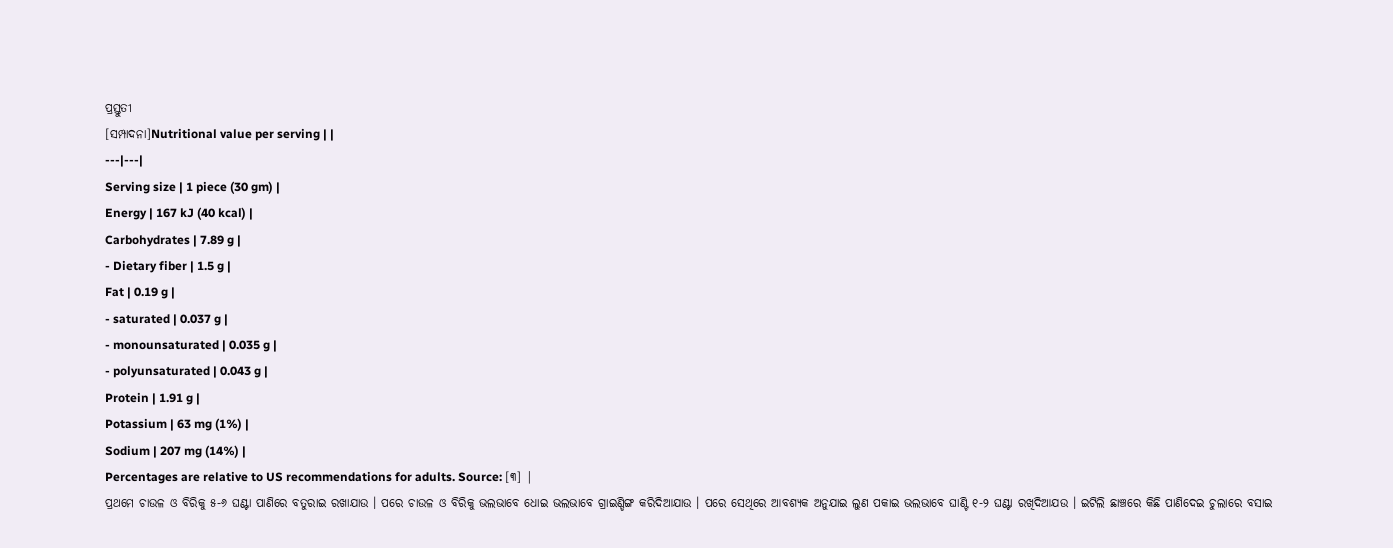ପ୍ରସ୍ତୁତୀ
[ସମ୍ପାଦନା]Nutritional value per serving | |
---|---|
Serving size | 1 piece (30 gm) |
Energy | 167 kJ (40 kcal) |
Carbohydrates | 7.89 g |
- Dietary fiber | 1.5 g |
Fat | 0.19 g |
- saturated | 0.037 g |
- monounsaturated | 0.035 g |
- polyunsaturated | 0.043 g |
Protein | 1.91 g |
Potassium | 63 mg (1%) |
Sodium | 207 mg (14%) |
Percentages are relative to US recommendations for adults. Source: [୩] |
ପ୍ରଥମେ ଚାଉଳ ଓ ବିରିକୁ ୫-୬ ଘଣ୍ଟା ପାଣିରେ ବତୁରାଇ ରଖାଯାଉ । ପରେ ଚାଉଳ ଓ ବିରିକୁ ଭଲଭାବେ ଧୋଇ ଭଲଭାବେ ଗ୍ରାଇଣ୍ଡିଙ୍ଗ କରିଦିଆଯାଉ । ପରେ ସେଥିରେ ଆବଶ୍ୟକ ଅନୁଯାଇ ଲୁଣ ପକାଇ ଭଲଭାବେ ଘାଣ୍ଟି ୧-୨ ଘଣ୍ଟା ରଖିଦିଆଯଉ । ଇଟିଲି ଛାଞ୍ଚରେ କିଛି ପାଣିଦେଇ ଚୁଲାରେ ବସାଇ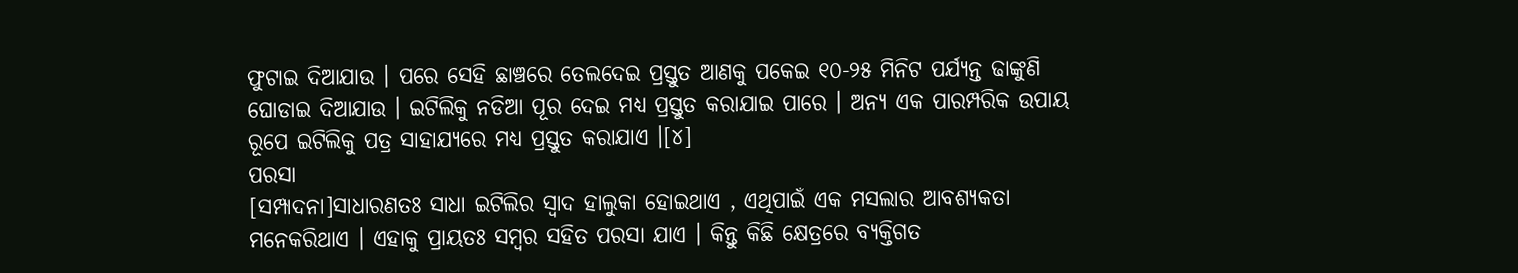ଫୁଟାଇ ଦିଆଯାଉ । ପରେ ସେହି ଛାଞ୍ଚରେ ତେଲଦେଇ ପ୍ରସ୍ତୁତ ଆଣକୁ ପକେଇ ୧୦-୨୫ ମିନିଟ ପର୍ଯ୍ୟନ୍ତ ଢାଙ୍କୁଣି ଘୋଡାଇ ଦିଆଯାଉ । ଇଟିଲିକୁ ନଡିଆ ପୂର ଦେଇ ମଧ୍ୟ ପ୍ରସ୍ତୁତ କରାଯାଇ ପାରେ । ଅନ୍ୟ ଏକ ପାରମ୍ପରିକ ଉପାୟ ରୂପେ ଇଟିଲିକୁ ପତ୍ର ସାହାଯ୍ୟରେ ମଧ୍ୟ ପ୍ରସ୍ତୁତ କରାଯାଏ ।[୪]
ପରସା
[ସମ୍ପାଦନା]ସାଧାରଣତଃ ସାଧା ଇଟିଲିର ସ୍ୱାଦ ହାଲୁକା ହୋଇଥାଏ , ଏଥିପାଇଁ ଏକ ମସଲାର ଆବଶ୍ୟକତା ମନେକରିଥାଏ । ଏହାକୁ ପ୍ରାୟତଃ ସମ୍ବର ସହିତ ପରସା ଯାଏ । କିନ୍ତୁ କିଛି କ୍ଷେତ୍ରରେ ବ୍ୟକ୍ତିଗତ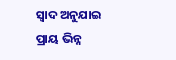ସ୍ୱାଦ ଅନୁଯାଇ ପ୍ରାୟ ଭିନ୍ନ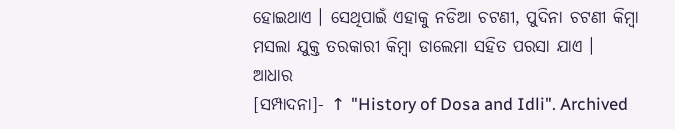ହୋଇଥାଏ । ସେଥିପାଇଁ ଏହାକୁ ନଡିଆ ଚଟଣୀ, ପୁଦିନା ଚଟଣୀ କିମ୍ବା ମସଲା ଯୁକ୍ତ ତରକାରୀ କିମ୍ବା ଡାଲେମା ସହିତ ପରସା ଯାଏ ।
ଆଧାର
[ସମ୍ପାଦନା]- ↑ "History of Dosa and Idli". Archived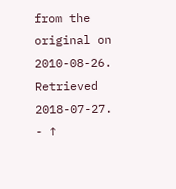from the original on 2010-08-26. Retrieved 2018-07-27.
- ↑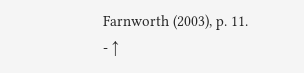Farnworth (2003), p. 11.
- ↑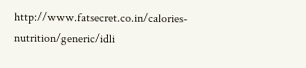http://www.fatsecret.co.in/calories-nutrition/generic/idli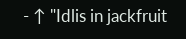- ↑ "Idlis in jackfruit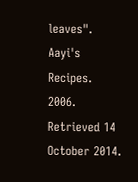leaves". Aayi's Recipes. 2006. Retrieved 14 October 2014.